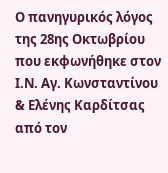Ο πανηγυρικός λόγος της 28ης Οκτωβρίου που εκφωνήθηκε στον Ι.Ν. Αγ. Κωνσταντίνου & Ελένης Καρδίτσας
από τον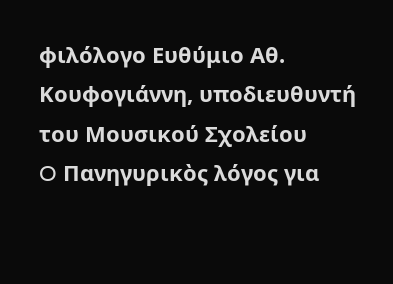φιλόλογο Ευθύμιο Αθ. Κουφογιάννη, υποδιευθυντή του Μουσικού Σχολείου
O Πανηγυρικὸς λόγος για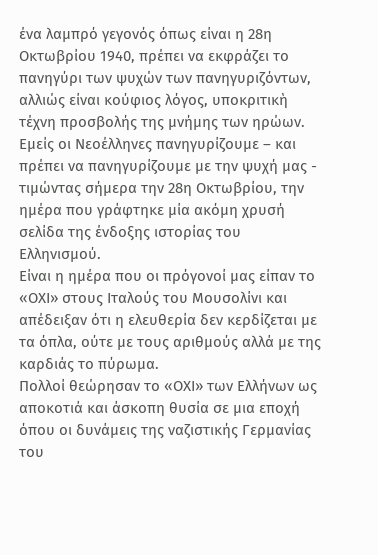ένα λαμπρό γεγονός όπως είναι η 28η Οκτωβρίου 1940, πρέπει να εκφράζει το πανηγύρι των ψυχών των πανηγυριζόντων, αλλιώς είναι κούφιος λόγος, υποκριτικὴ τέχνη προσβολής της μνήμης των ηρώων.
Εμείς οι Νεοέλληνες πανηγυρίζουμε – και πρέπει να πανηγυρίζουμε με την ψυχή μας - τιμώντας σήμερα την 28η Οκτωβρίου, την ημέρα που γράφτηκε μία ακόμη χρυσή σελίδα της ένδοξης ιστορίας του Ελληνισμού.
Είναι η ημέρα που οι πρόγονοί μας είπαν το «ΟΧΙ» στους Ιταλούς του Μουσολίνι και απέδειξαν ότι η ελευθερία δεν κερδίζεται με τα όπλα, ούτε με τους αριθμούς αλλά με της καρδιάς το πύρωμα.
Πολλοί θεώρησαν το «ΟΧΙ» των Ελλήνων ως αποκοτιά και άσκοπη θυσία σε μια εποχή όπου οι δυνάμεις της ναζιστικής Γερμανίας του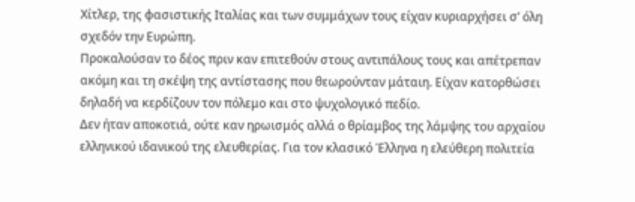Χίτλερ, της φασιστικής Ιταλίας και των συμμάχων τους είχαν κυριαρχήσει σ’ όλη σχεδόν την Ευρώπη.
Προκαλούσαν το δέος πριν καν επιτεθούν στους αντιπάλους τους και απέτρεπαν ακόμη και τη σκέψη της αντίστασης που θεωρούνταν μάταιη. Είχαν κατορθώσει δηλαδή να κερδίζουν τον πόλεμο και στο ψυχολογικό πεδίο.
Δεν ήταν αποκοτιά, ούτε καν ηρωισμός αλλά ο θρίαμβος της λάμψης του αρχαίου ελληνικού ιδανικού της ελευθερίας. Για τον κλασικό Έλληνα η ελεύθερη πολιτεία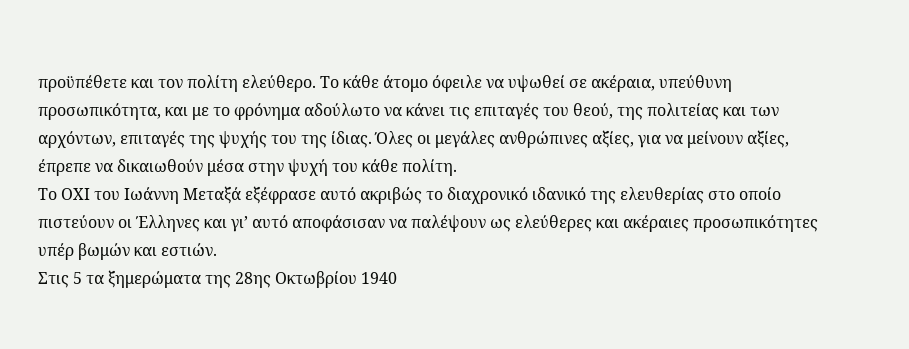προϋπέθετε και τον πολίτη ελεύθερο. Το κάθε άτομο όφειλε να υψωθεί σε ακέραια, υπεύθυνη προσωπικότητα, και με το φρόνημα αδούλωτο να κάνει τις επιταγές του θεού, της πολιτείας και των αρχόντων, επιταγές της ψυχής του της ίδιας. Όλες οι μεγάλες ανθρώπινες αξίες, για να μείνουν αξίες, έπρεπε να δικαιωθούν μέσα στην ψυχή του κάθε πολίτη.
Το ΟΧΙ του Ιωάννη Μεταξά εξέφρασε αυτό ακριβώς το διαχρονικό ιδανικό της ελευθερίας στο οποίο πιστεύουν οι Έλληνες και γι’ αυτό αποφάσισαν να παλέψουν ως ελεύθερες και ακέραιες προσωπικότητες υπέρ βωμών και εστιών.
Στις 5 τα ξημερώματα της 28ης Οκτωβρίου 1940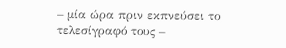– μία ώρα πριν εκπνεύσει το τελεσίγραφό τους –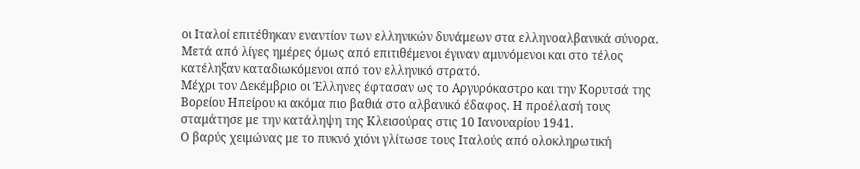οι Ιταλοί επιτέθηκαν εναντίον των ελληνικών δυνάμεων στα ελληνοαλβανικά σύνορα. Μετά από λίγες ημέρες όμως από επιτιθέμενοι έγιναν αμυνόμενοι και στο τέλος κατέληξαν καταδιωκόμενοι από τον ελληνικό στρατό.
Μέχρι τον Δεκέμβριο οι Έλληνες έφτασαν ως το Αργυρόκαστρο και την Κορυτσά της Βορείου Ηπείρου κι ακόμα πιο βαθιά στο αλβανικό έδαφος. Η προέλασή τους σταμάτησε με την κατάληψη της Κλεισούρας στις 10 Ιανουαρίου 1941.
Ο βαρύς χειμώνας με το πυκνό χιόνι γλίτωσε τους Ιταλούς από ολοκληρωτική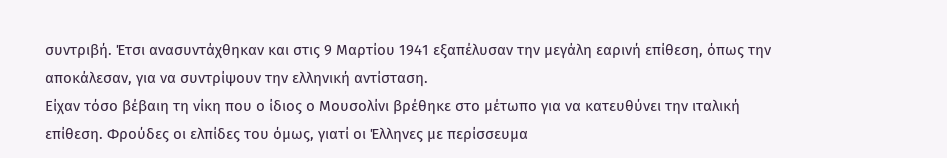συντριβή. Έτσι ανασυντάχθηκαν και στις 9 Μαρτίου 1941 εξαπέλυσαν την μεγάλη εαρινή επίθεση, όπως την αποκάλεσαν, για να συντρίψουν την ελληνική αντίσταση.
Είχαν τόσο βέβαιη τη νίκη που ο ίδιος ο Μουσολίνι βρέθηκε στο μέτωπο για να κατευθύνει την ιταλική επίθεση. Φρούδες οι ελπίδες του όμως, γιατί οι Έλληνες με περίσσευμα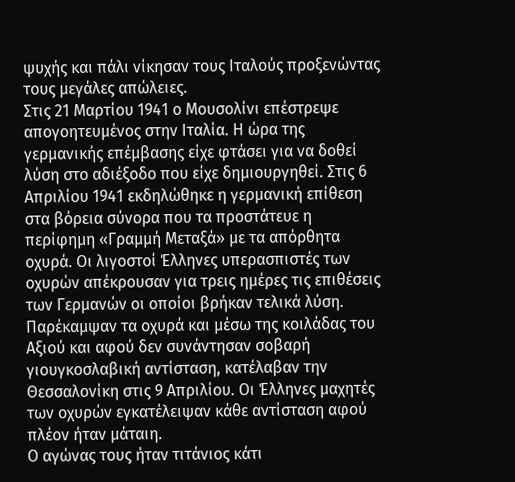ψυχής και πάλι νίκησαν τους Ιταλούς προξενώντας τους μεγάλες απώλειες.
Στις 21 Μαρτίου 1941 ο Μουσολίνι επέστρεψε απογοητευμένος στην Ιταλία. Η ώρα της γερμανικής επέμβασης είχε φτάσει για να δοθεί λύση στο αδιέξοδο που είχε δημιουργηθεί. Στις 6 Απριλίου 1941 εκδηλώθηκε η γερμανική επίθεση στα βόρεια σύνορα που τα προστάτευε η περίφημη «Γραμμή Μεταξά» με τα απόρθητα οχυρά. Οι λιγοστοί Έλληνες υπερασπιστές των οχυρών απέκρουσαν για τρεις ημέρες τις επιθέσεις των Γερμανών οι οποίοι βρήκαν τελικά λύση. Παρέκαμψαν τα οχυρά και μέσω της κοιλάδας του Αξιού και αφού δεν συνάντησαν σοβαρή γιουγκοσλαβική αντίσταση, κατέλαβαν την Θεσσαλονίκη στις 9 Απριλίου. Οι Έλληνες μαχητές των οχυρών εγκατέλειψαν κάθε αντίσταση αφού πλέον ήταν μάταιη.
Ο αγώνας τους ήταν τιτάνιος κάτι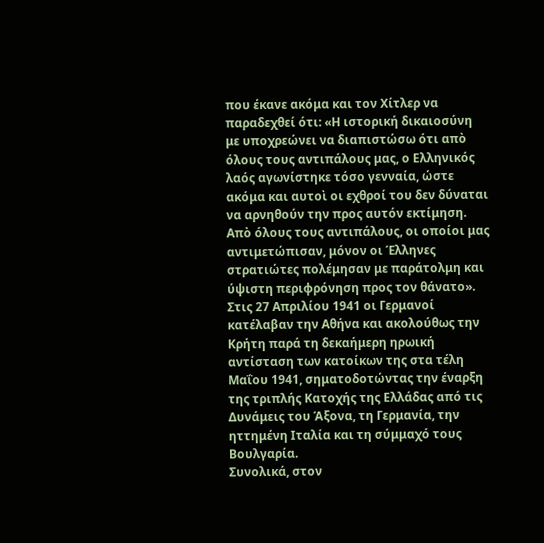που έκανε ακόμα και τον Χίτλερ να παραδεχθεί ότι: «Η ιστορική δικαιοσύνη με υποχρεώνει να διαπιστώσω ότι απὸ όλους τους αντιπάλους μας, ο Ελληνικός λαός αγωνίστηκε τόσο γενναία, ώστε ακόμα και αυτοὶ οι εχθροί του δεν δύναται να αρνηθούν την προς αυτόν εκτίμηση. Απὸ όλους τους αντιπάλους, οι οποίοι μας αντιμετώπισαν, μόνον οι Έλληνες στρατιώτες πολέμησαν με παράτολμη και ύψιστη περιφρόνηση προς τον θάνατο».
Στις 27 Απριλίου 1941 οι Γερμανοί κατέλαβαν την Αθήνα και ακολούθως την Κρήτη παρά τη δεκαήμερη ηρωική αντίσταση των κατοίκων της στα τέλη Μαΐου 1941, σηματοδοτώντας την έναρξη της τριπλής Κατοχής της Ελλάδας από τις Δυνάμεις του Άξονα, τη Γερμανία, την ηττημένη Ιταλία και τη σύμμαχό τους Βουλγαρία.
Συνολικά, στον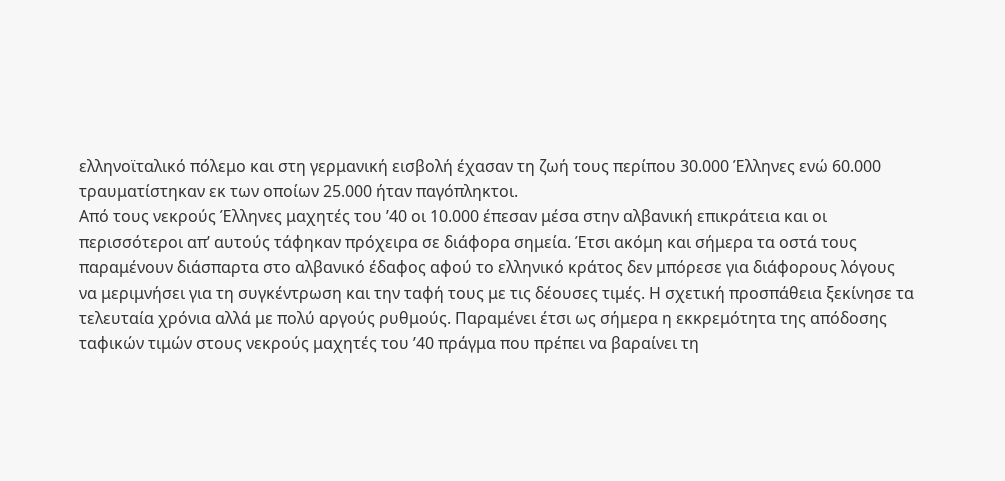ελληνοϊταλικό πόλεμο και στη γερμανική εισβολή έχασαν τη ζωή τους περίπου 30.000 Έλληνες ενώ 60.000 τραυματίστηκαν εκ των οποίων 25.000 ήταν παγόπληκτοι.
Από τους νεκρούς Έλληνες μαχητές του ’40 οι 10.000 έπεσαν μέσα στην αλβανική επικράτεια και οι περισσότεροι απ’ αυτούς τάφηκαν πρόχειρα σε διάφορα σημεία. Έτσι ακόμη και σήμερα τα οστά τους παραμένουν διάσπαρτα στο αλβανικό έδαφος αφού το ελληνικό κράτος δεν μπόρεσε για διάφορους λόγους να μεριμνήσει για τη συγκέντρωση και την ταφή τους με τις δέουσες τιμές. Η σχετική προσπάθεια ξεκίνησε τα τελευταία χρόνια αλλά με πολύ αργούς ρυθμούς. Παραμένει έτσι ως σήμερα η εκκρεμότητα της απόδοσης ταφικών τιμών στους νεκρούς μαχητές του ’40 πράγμα που πρέπει να βαραίνει τη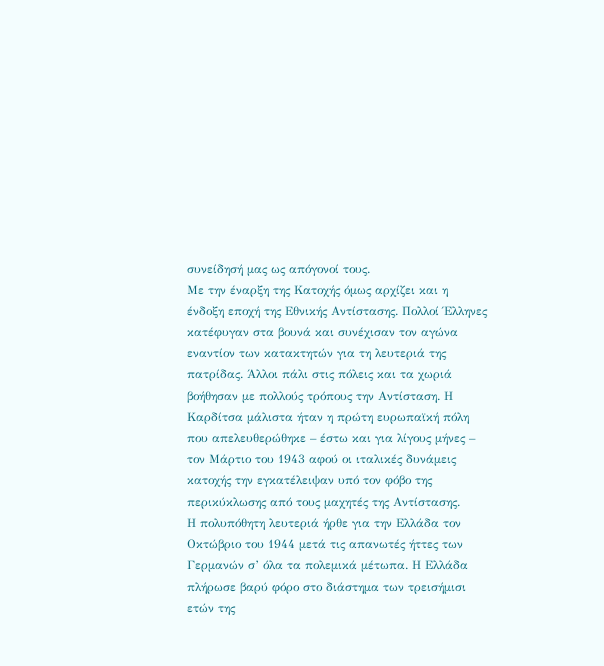συνείδησή μας ως απόγονοί τους.
Με την έναρξη της Κατοχής όμως αρχίζει και η ένδοξη εποχή της Εθνικής Αντίστασης. Πολλοί Έλληνες κατέφυγαν στα βουνά και συνέχισαν τον αγώνα εναντίον των κατακτητών για τη λευτεριά της πατρίδας. Άλλοι πάλι στις πόλεις και τα χωριά βοήθησαν με πολλούς τρόπους την Αντίσταση. Η Καρδίτσα μάλιστα ήταν η πρώτη ευρωπαϊκή πόλη που απελευθερώθηκε – έστω και για λίγους μήνες – τον Μάρτιο του 1943 αφού οι ιταλικές δυνάμεις κατοχής την εγκατέλειψαν υπό τον φόβο της περικύκλωσης από τους μαχητές της Αντίστασης.
Η πολυπόθητη λευτεριά ήρθε για την Ελλάδα τον Οκτώβριο του 1944 μετά τις απανωτές ήττες των Γερμανών σ’ όλα τα πολεμικά μέτωπα. Η Ελλάδα πλήρωσε βαρύ φόρο στο διάστημα των τρεισήμισι ετών της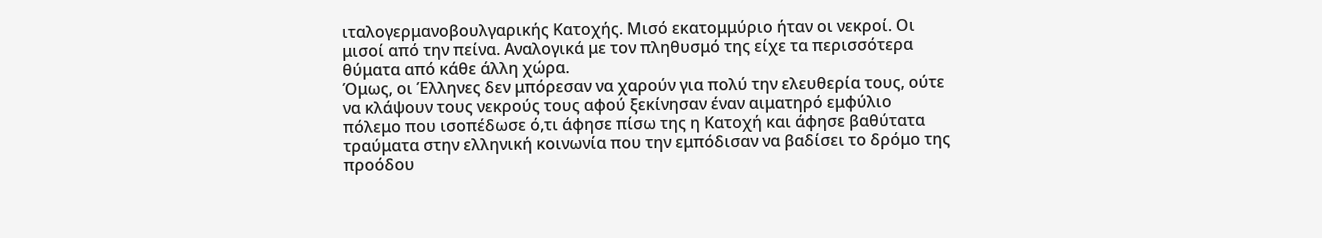ιταλογερμανοβουλγαρικής Κατοχής. Μισό εκατομμύριο ήταν οι νεκροί. Οι μισοί από την πείνα. Αναλογικά με τον πληθυσμό της είχε τα περισσότερα θύματα από κάθε άλλη χώρα.
Όμως, οι Έλληνες δεν μπόρεσαν να χαρούν για πολύ την ελευθερία τους, ούτε να κλάψουν τους νεκρούς τους αφού ξεκίνησαν έναν αιματηρό εμφύλιο πόλεμο που ισοπέδωσε ό,τι άφησε πίσω της η Κατοχή και άφησε βαθύτατα τραύματα στην ελληνική κοινωνία που την εμπόδισαν να βαδίσει το δρόμο της προόδου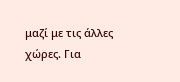μαζί με τις άλλες χώρες. Για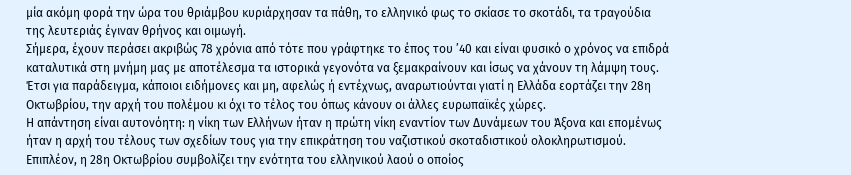μία ακόμη φορά την ώρα του θριάμβου κυριάρχησαν τα πάθη, το ελληνικό φως το σκίασε το σκοτάδι, τα τραγούδια της λευτεριάς έγιναν θρήνος και οιμωγή.
Σήμερα, έχουν περάσει ακριβώς 78 χρόνια από τότε που γράφτηκε το έπος του ’40 και είναι φυσικό ο χρόνος να επιδρά καταλυτικά στη μνήμη μας με αποτέλεσμα τα ιστορικά γεγονότα να ξεμακραίνουν και ίσως να χάνουν τη λάμψη τους.
Έτσι για παράδειγμα, κάποιοι ειδήμονες και μη, αφελώς ή εντέχνως, αναρωτιούνται γιατί η Ελλάδα εορτάζει την 28η Οκτωβρίου, την αρχή του πολέμου κι όχι το τέλος του όπως κάνουν οι άλλες ευρωπαϊκές χώρες.
Η απάντηση είναι αυτονόητη: η νίκη των Ελλήνων ήταν η πρώτη νίκη εναντίον των Δυνάμεων του Άξονα και επομένως ήταν η αρχή του τέλους των σχεδίων τους για την επικράτηση του ναζιστικού σκοταδιστικού ολοκληρωτισμού. Επιπλέον, η 28η Οκτωβρίου συμβολίζει την ενότητα του ελληνικού λαού ο οποίος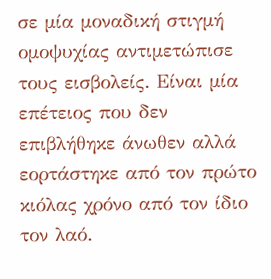σε μία μοναδική στιγμή ομοψυχίας αντιμετώπισε τους εισβολείς. Είναι μία επέτειος που δεν επιβλήθηκε άνωθεν αλλά εορτάστηκε από τον πρώτο κιόλας χρόνο από τον ίδιο τον λαό.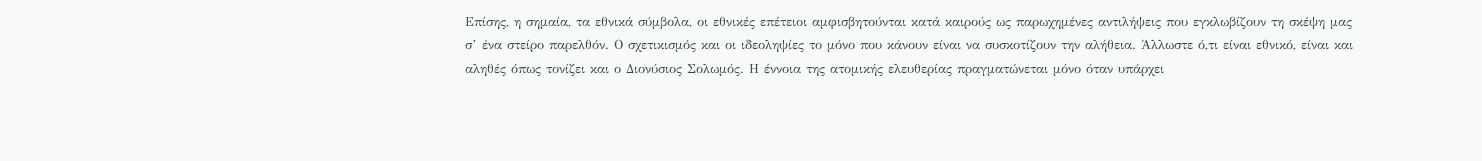Επίσης, η σημαία, τα εθνικά σύμβολα, οι εθνικές επέτειοι αμφισβητούνται κατά καιρούς ως παρωχημένες αντιλήψεις που εγκλωβίζουν τη σκέψη μας σ’ ένα στείρο παρελθόν. Ο σχετικισμός και οι ιδεοληψίες το μόνο που κάνουν είναι να συσκοτίζουν την αλήθεια. Άλλωστε ό,τι είναι εθνικό, είναι και αληθές όπως τονίζει και ο Διονύσιος Σολωμός. Η έννοια της ατομικής ελευθερίας πραγματώνεται μόνο όταν υπάρχει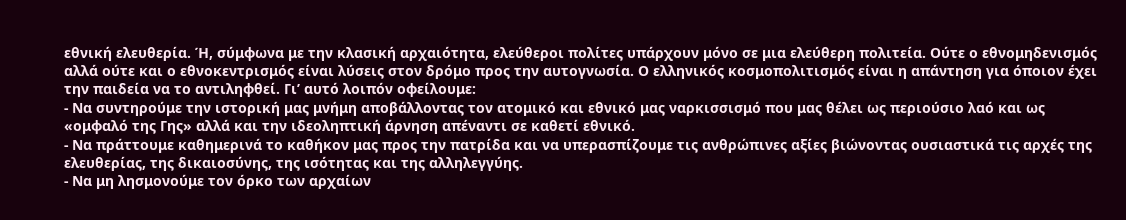εθνική ελευθερία. Ή, σύμφωνα με την κλασική αρχαιότητα, ελεύθεροι πολίτες υπάρχουν μόνο σε μια ελεύθερη πολιτεία. Ούτε ο εθνομηδενισμός αλλά ούτε και ο εθνοκεντρισμός είναι λύσεις στον δρόμο προς την αυτογνωσία. Ο ελληνικός κοσμοπολιτισμός είναι η απάντηση για όποιον έχει την παιδεία να το αντιληφθεί. Γι’ αυτό λοιπόν οφείλουμε:
- Να συντηρούμε την ιστορική μας μνήμη αποβάλλοντας τον ατομικό και εθνικό μας ναρκισσισμό που μας θέλει ως περιούσιο λαό και ως «ομφαλό της Γης» αλλά και την ιδεοληπτική άρνηση απέναντι σε καθετί εθνικό.
- Να πράττουμε καθημερινά το καθήκον μας προς την πατρίδα και να υπερασπίζουμε τις ανθρώπινες αξίες βιώνοντας ουσιαστικά τις αρχές της ελευθερίας, της δικαιοσύνης, της ισότητας και της αλληλεγγύης.
- Να μη λησμονούμε τον όρκο των αρχαίων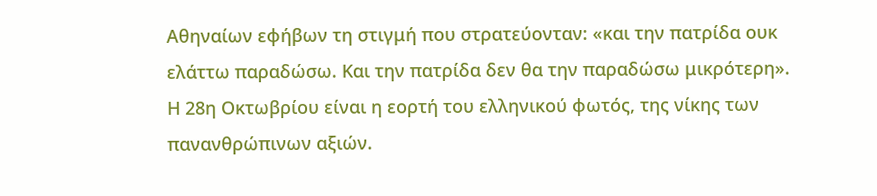Αθηναίων εφήβων τη στιγμή που στρατεύονταν: «και την πατρίδα ουκ ελάττω παραδώσω. Και την πατρίδα δεν θα την παραδώσω μικρότερη».
Η 28η Οκτωβρίου είναι η εορτή του ελληνικού φωτός, της νίκης των πανανθρώπινων αξιών.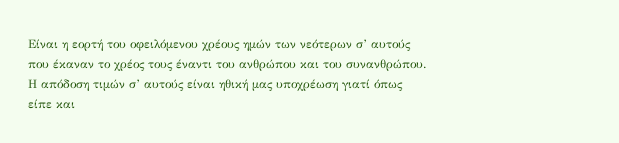Είναι η εορτή του οφειλόμενου χρέους ημών των νεότερων σ’ αυτούς που έκαναν το χρέος τους έναντι του ανθρώπου και του συνανθρώπου.
Η απόδοση τιμών σ’ αυτούς είναι ηθική μας υποχρέωση γιατί όπως είπε και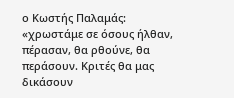ο Κωστής Παλαμάς: «χρωστάμε σε όσους ήλθαν, πέρασαν, θα ρθούνε, θα περάσουν. Κριτές θα μας δικάσουν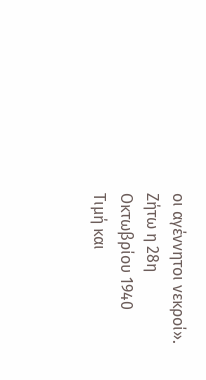οι αγέννητοι νεκροί».
Ζήτω η 28η Οκτωβρίου 1940
Τιμή και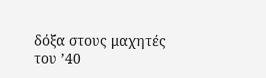δόξα στους μαχητές του ’40